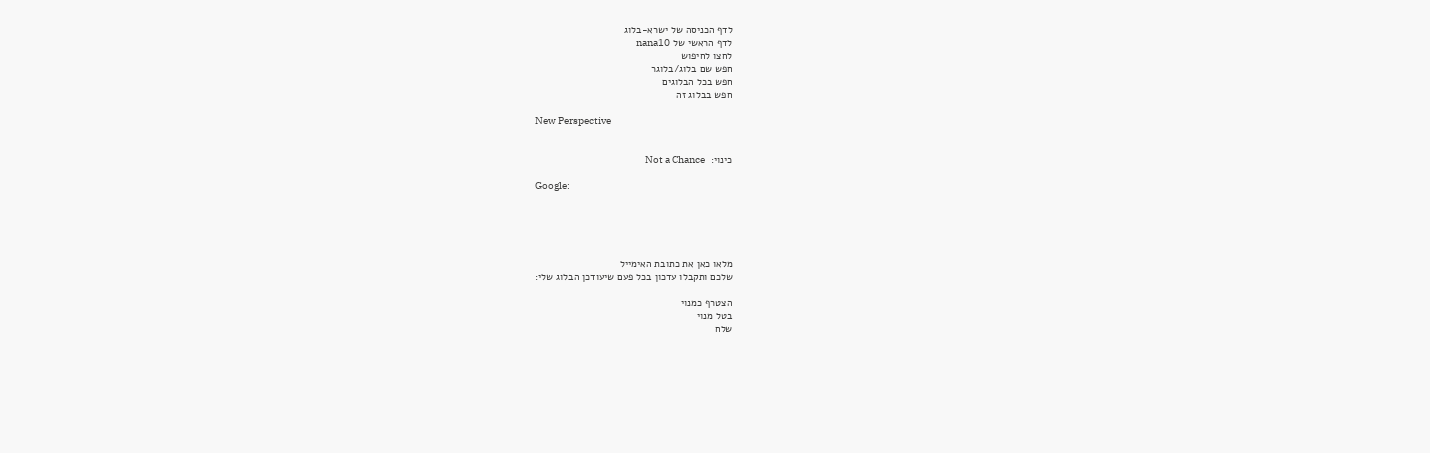לדף הכניסה של ישרא-בלוג
לדף הראשי של nana10
לחצו לחיפוש
חפש שם בלוג/בלוגר
חפש בכל הבלוגים
חפש בבלוג זה

New Perspective


כינוי:  Not a Chance

Google:





מלאו כאן את כתובת האימייל
שלכם ותקבלו עדכון בכל פעם שיעודכן הבלוג שלי:

הצטרף כמנוי
בטל מנוי
שלח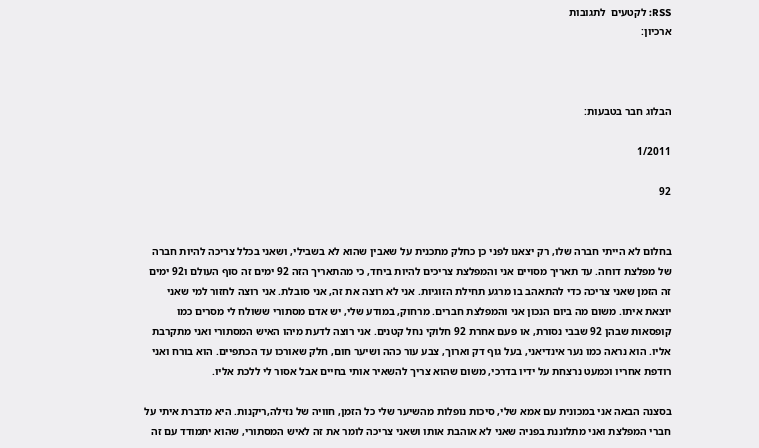RSS: לקטעים  לתגובות
ארכיון:



הבלוג חבר בטבעות:

1/2011

92


בחלום לא הייתי חברה שלו, רק יצאנו לפני כן כחלק מתכנית על שאבין שהוא לא בשבילי, ושאני בכלל צריכה להיות חברה של מפלצת דוחה. עד תאריך מסויים אני והמפלצת צריכים להיות ביחד, כי מהתאריך הזה 92 ימים זה סוף העולם ו92 ימים זה הזמן שאני צריכה כדי להתאהב בו מרגע תחילת הזוגיות. אני לא רוצה את זה, אני סובלת. אני רוצה לחזור למי שאני יוצאת איתו. משום מה ביום הנכון אני והמפלצת חברים. מרחוק, במודע שלי, יש אדם מסתורי ששולח לי מסרים כמו קופסאות שבהן 92 שבבי נסורת, או פעם אחרת 92 חלוקי נחל קטנים. אני רוצה לדעת מיהו האיש המסתורי ואני מתקרבת אליו. הוא נראה כמו נער אינדיאני, בעל גוף דק וארוך, צבע עור כהה ושיער חום, חלק שאורכו עד הכתפיים. הוא בורח ואני רודפת אחריו וכמעט נרצחת על ידיו בדרכי, משום שהוא צריך להשאיר אותי בחיים אבל אסור לי ללכת אליו.

בסצנה הבאה אני במכונית עם אמא שלי, סיכות נופלות מהשיער שלי כל הזמן, חוויה של נזילה,ריקנות. היא מדברת איתי על חברי המפלצת ואני מתלוננת בפניה שאני לא אוהבת אותו ושאני צריכה לומר את זה לאיש המסתורי, שהוא יתמודד עם זה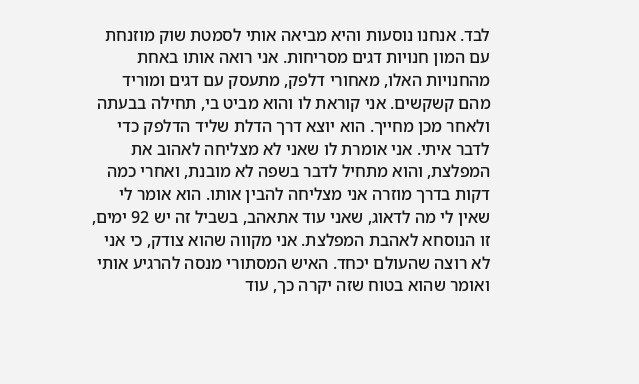לבד. אנחנו נוסעות והיא מביאה אותי לסמטת שוק מוזנחת עם המון חנויות דגים מסריחות. אני רואה אותו באחת מהחנויות האלו, מאחורי דלפק, מתעסק עם דגים ומוריד מהם קשקשים. אני קוראת לו והוא מביט בי, תחילה בבעתה ולאחר מכן מחייך. הוא יוצא דרך הדלת שליד הדלפק כדי לדבר איתי. אני אומרת לו שאני לא מצליחה לאהוב את המפלצת, והוא מתחיל לדבר בשפה לא מובנת, ואחרי כמה דקות בדרך מוזרה אני מצליחה להבין אותו. הוא אומר לי שאין לי מה לדאוג, שאני עוד אתאהב, בשביל זה יש 92 ימים, זו הנוסחא לאהבת המפלצת. אני מקווה שהוא צודק, כי אני לא רוצה שהעולם יכחד. האיש המסתורי מנסה להרגיע אותי ואומר שהוא בטוח שזה יקרה כך, עוד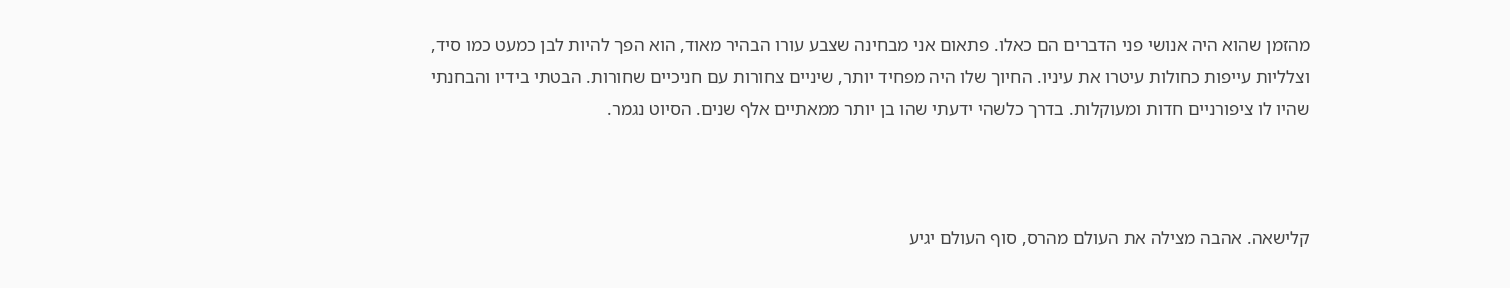מהזמן שהוא היה אנושי פני הדברים הם כאלו. פתאום אני מבחינה שצבע עורו הבהיר מאוד, הוא הפך להיות לבן כמעט כמו סיד, וצלליות עייפות כחולות עיטרו את עיניו. החיוך שלו היה מפחיד יותר, שיניים צחורות עם חניכיים שחורות. הבטתי בידיו והבחנתי שהיו לו ציפורניים חדות ומעוקלות. בדרך כלשהי ידעתי שהו בן יותר ממאתיים אלף שנים. הסיוט נגמר.



קלישאה. אהבה מצילה את העולם מהרס, סוף העולם יגיע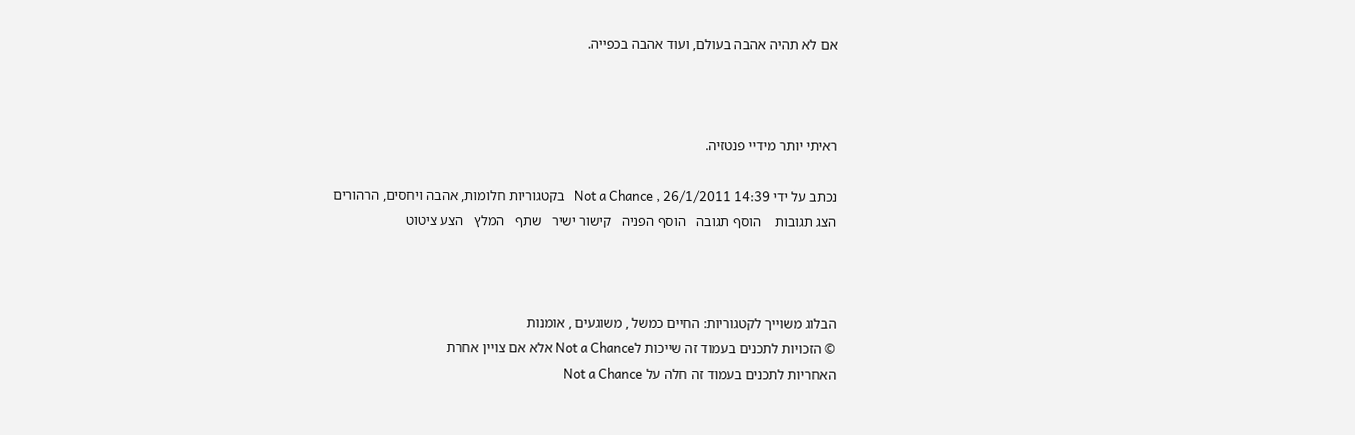אם לא תהיה אהבה בעולם, ועוד אהבה בכפייה.



ראיתי יותר מידיי פנטזיה.

נכתב על ידי Not a Chance , 26/1/2011 14:39   בקטגוריות חלומות, אהבה ויחסים, הרהורים
הצג תגובות    הוסף תגובה   הוסף הפניה   קישור ישיר   שתף   המלץ   הצע ציטוט



הבלוג משוייך לקטגוריות: החיים כמשל , משוגעים , אומנות
© הזכויות לתכנים בעמוד זה שייכות לNot a Chance אלא אם צויין אחרת
האחריות לתכנים בעמוד זה חלה על Not a Chance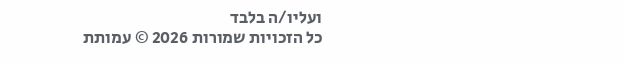ועליו/ה בלבד
כל הזכויות שמורות 2026 © עמותת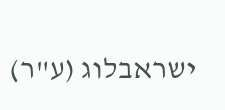ישראבלוג (ע"ר)